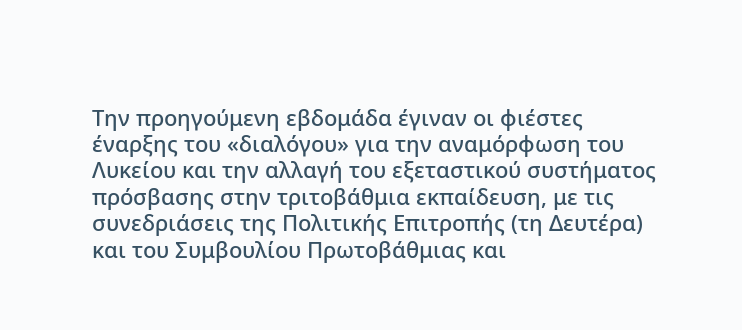Την προηγούμενη εβδομάδα έγιναν οι φιέστες έναρξης του «διαλόγου» για την αναμόρφωση του Λυκείου και την αλλαγή του εξεταστικού συστήματος πρόσβασης στην τριτοβάθμια εκπαίδευση, με τις συνεδριάσεις της Πολιτικής Επιτροπής (τη Δευτέρα) και του Συμβουλίου Πρωτοβάθμιας και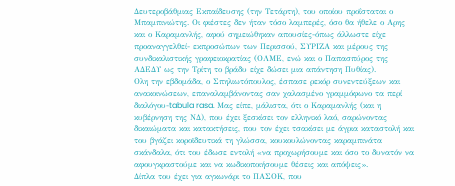Δευτεροβάθμιας Εκπαίδευσης (την Τετάρτη), του οποίου προΐσταται ο Μπαμπινιώτης. Οι φιέστες δεν ήταν τόσο λαμπερές, όσο θα ήθελε ο Αρης και ο Καραμανλής, αφού σημειώθηκαν απουσίες-όπως άλλωστε είχε προαναγγελθεί- εκπροσώπων των Περισσού, ΣΥΡΙΖΑ και μέρους της συνδικαλιστικής γραφειοκρατίας (ΟΛΜΕ, ενώ και ο Παπασπύρος της ΑΔΕΔΥ ως την Τρίτη το βράδυ είχε δώσει μια απάντηση Πυθίας).
Ολη την εβδομάδα, ο Σπηλιωτόπουλος, έσπασε ρεκόρ συνεντεύξεων και ανακοινώσεων, επαναλαμβάνοντας σαν χαλασμένο γραμμόφωνο τα περί διαλόγου-tabula rasa. Μας είπε, μάλιστα, ότι ο Καραμανλής (και η κυβέρνηση της ΝΔ), που έχει ξεσκίσει τον ελληνικό λαό, σαρώνοντας δικαιώματα και κατακτήσεις, που τον έχει τσακίσει με άγρια καταστολή και του βγάζει κοροϊδευτικά τη γλώσσα, κουκουλώνοντας καραμπινάτα σκάνδαλα, ότι του έδωσε εντολή «να προχωρήσουμε και όσο το δυνατόν να αφουγκραστούμε και να κωδικοποιήσουμε θέσεις και απόψεις».
Δίπλα του έχει για αγκωνάρι το ΠΑΣΟΚ, που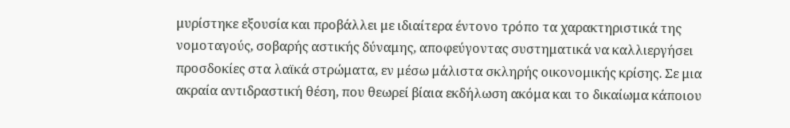μυρίστηκε εξουσία και προβάλλει με ιδιαίτερα έντονο τρόπο τα χαρακτηριστικά της νομοταγούς, σοβαρής αστικής δύναμης, αποφεύγοντας συστηματικά να καλλιεργήσει προσδοκίες στα λαϊκά στρώματα, εν μέσω μάλιστα σκληρής οικονομικής κρίσης. Σε μια ακραία αντιδραστική θέση, που θεωρεί βίαια εκδήλωση ακόμα και το δικαίωμα κάποιου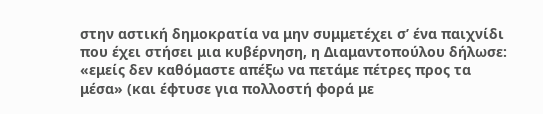στην αστική δημοκρατία να μην συμμετέχει σ’ ένα παιχνίδι που έχει στήσει μια κυβέρνηση, η Διαμαντοπούλου δήλωσε: «εμείς δεν καθόμαστε απέξω να πετάμε πέτρες προς τα μέσα» (και έφτυσε για πολλοστή φορά με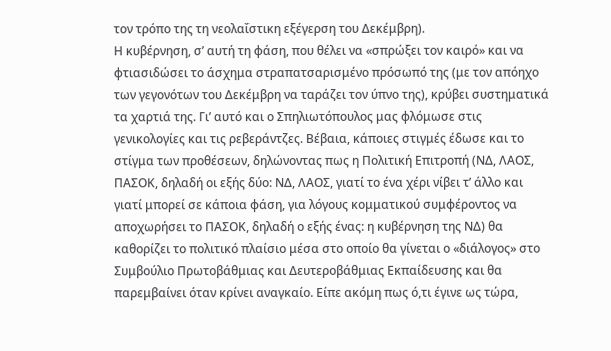τον τρόπο της τη νεολαΐστικη εξέγερση του Δεκέμβρη).
Η κυβέρνηση, σ’ αυτή τη φάση, που θέλει να «σπρώξει τον καιρό» και να φτιασιδώσει το άσχημα στραπατσαρισμένο πρόσωπό της (με τον απόηχο των γεγονότων του Δεκέμβρη να ταράζει τον ύπνο της), κρύβει συστηματικά τα χαρτιά της. Γι’ αυτό και ο Σπηλιωτόπουλος μας φλόμωσε στις γενικολογίες και τις ρεβεράντζες. Βέβαια, κάποιες στιγμές έδωσε και το στίγμα των προθέσεων, δηλώνοντας πως η Πολιτική Επιτροπή (ΝΔ, ΛΑΟΣ, ΠΑΣΟΚ, δηλαδή οι εξής δύο: ΝΔ, ΛΑΟΣ, γιατί το ένα χέρι νίβει τ’ άλλο και γιατί μπορεί σε κάποια φάση, για λόγους κομματικού συμφέροντος να αποχωρήσει το ΠΑΣΟΚ, δηλαδή ο εξής ένας: η κυβέρνηση της ΝΔ) θα καθορίζει το πολιτικό πλαίσιο μέσα στο οποίο θα γίνεται ο «διάλογος» στο Συμβούλιο Πρωτοβάθμιας και Δευτεροβάθμιας Εκπαίδευσης και θα παρεμβαίνει όταν κρίνει αναγκαίο. Είπε ακόμη πως ό,τι έγινε ως τώρα,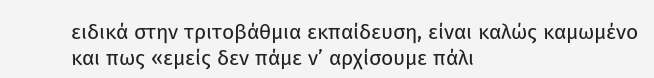ειδικά στην τριτοβάθμια εκπαίδευση, είναι καλώς καμωμένο και πως «εμείς δεν πάμε ν’ αρχίσουμε πάλι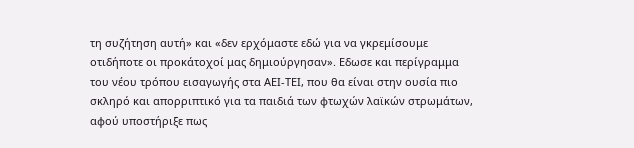τη συζήτηση αυτή» και «δεν ερχόμαστε εδώ για να γκρεμίσουμε οτιδήποτε οι προκάτοχοί μας δημιούργησαν». Εδωσε και περίγραμμα του νέου τρόπου εισαγωγής στα ΑΕΙ-ΤΕΙ, που θα είναι στην ουσία πιο σκληρό και απορριπτικό για τα παιδιά των φτωχών λαϊκών στρωμάτων, αφού υποστήριξε πως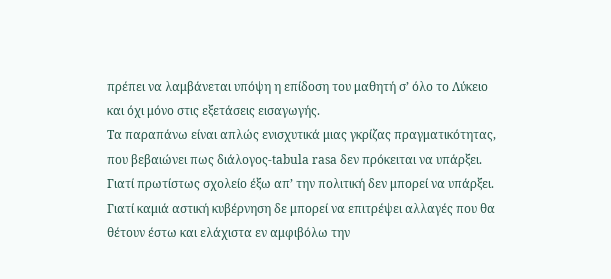πρέπει να λαμβάνεται υπόψη η επίδοση του μαθητή σ’ όλο το Λύκειο και όχι μόνο στις εξετάσεις εισαγωγής.
Τα παραπάνω είναι απλώς ενισχυτικά μιας γκρίζας πραγματικότητας, που βεβαιώνει πως διάλογος-tabula rasa δεν πρόκειται να υπάρξει. Γιατί πρωτίστως σχολείο έξω απ’ την πολιτική δεν μπορεί να υπάρξει. Γιατί καμιά αστική κυβέρνηση δε μπορεί να επιτρέψει αλλαγές που θα θέτουν έστω και ελάχιστα εν αμφιβόλω την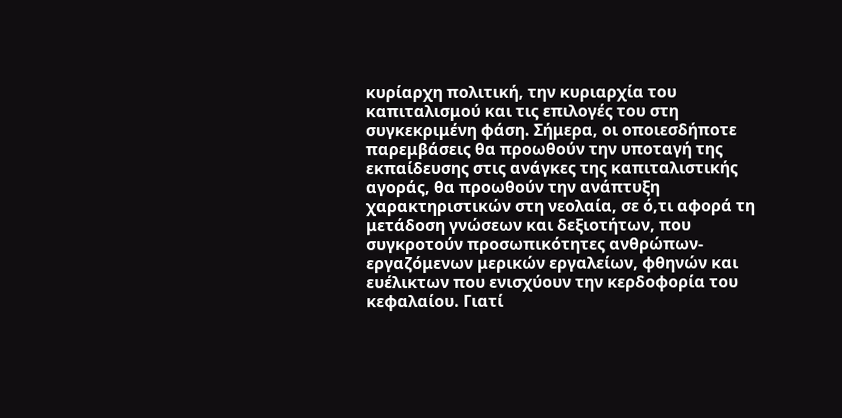κυρίαρχη πολιτική, την κυριαρχία του καπιταλισμού και τις επιλογές του στη συγκεκριμένη φάση. Σήμερα, οι οποιεσδήποτε παρεμβάσεις θα προωθούν την υποταγή της εκπαίδευσης στις ανάγκες της καπιταλιστικής αγοράς, θα προωθούν την ανάπτυξη χαρακτηριστικών στη νεολαία, σε ό,τι αφορά τη μετάδοση γνώσεων και δεξιοτήτων, που συγκροτούν προσωπικότητες ανθρώπων-εργαζόμενων μερικών εργαλείων, φθηνών και ευέλικτων που ενισχύουν την κερδοφορία του κεφαλαίου. Γιατί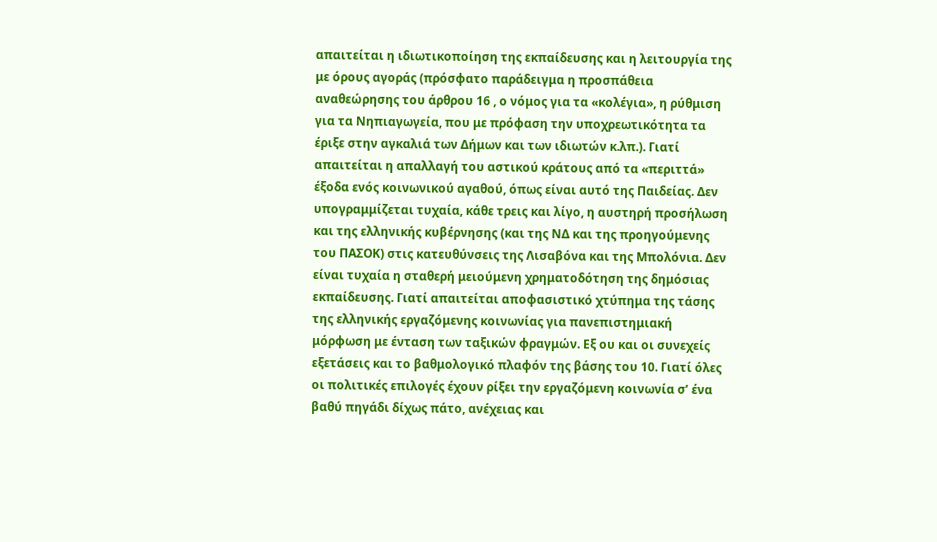απαιτείται η ιδιωτικοποίηση της εκπαίδευσης και η λειτουργία της με όρους αγοράς (πρόσφατο παράδειγμα η προσπάθεια αναθεώρησης του άρθρου 16 , ο νόμος για τα «κολέγια», η ρύθμιση για τα Νηπιαγωγεία, που με πρόφαση την υποχρεωτικότητα τα έριξε στην αγκαλιά των Δήμων και των ιδιωτών κ.λπ.). Γιατί απαιτείται η απαλλαγή του αστικού κράτους από τα «περιττά» έξοδα ενός κοινωνικού αγαθού, όπως είναι αυτό της Παιδείας. Δεν υπογραμμίζεται τυχαία, κάθε τρεις και λίγο, η αυστηρή προσήλωση και της ελληνικής κυβέρνησης (και της ΝΔ και της προηγούμενης του ΠΑΣΟΚ) στις κατευθύνσεις της Λισαβόνα και της Μπολόνια. Δεν είναι τυχαία η σταθερή μειούμενη χρηματοδότηση της δημόσιας εκπαίδευσης. Γιατί απαιτείται αποφασιστικό χτύπημα της τάσης της ελληνικής εργαζόμενης κοινωνίας για πανεπιστημιακή μόρφωση με ένταση των ταξικών φραγμών. Εξ ου και οι συνεχείς εξετάσεις και το βαθμολογικό πλαφόν της βάσης του 10. Γιατί όλες οι πολιτικές επιλογές έχουν ρίξει την εργαζόμενη κοινωνία σ’ ένα βαθύ πηγάδι δίχως πάτο, ανέχειας και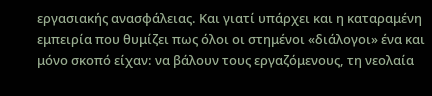εργασιακής ανασφάλειας. Και γιατί υπάρχει και η καταραμένη εμπειρία που θυμίζει πως όλοι οι στημένοι «διάλογοι» ένα και μόνο σκοπό είχαν: να βάλουν τους εργαζόμενους, τη νεολαία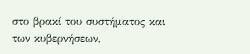στο βρακί του συστήματος και των κυβερνήσεων,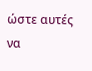ώστε αυτές να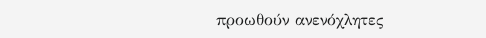προωθούν ανενόχλητες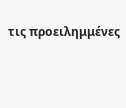τις προειλημμένες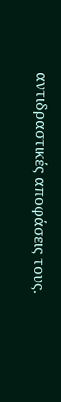αντιδραστικές αποφάσεις τους.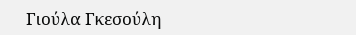Γιούλα Γκεσούλη